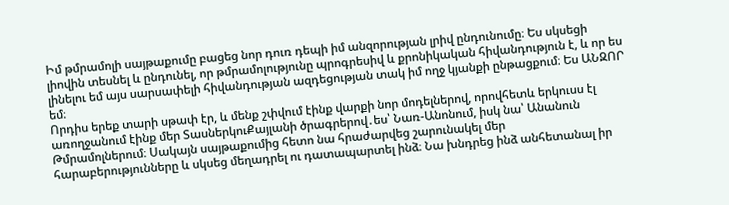Իմ թմրամոլի սայթաքումը բացեց նոր դուռ դեպի իմ անզորության լրիվ ընդունումը։ Ես սկսեցի լիովին տեսնել և ընդունել, որ թմրամոլությունը պրոգրեսիվ և քրոնիկական հիվանդություն է, և որ ես լինելու եմ այս սարսափելի հիվանդության ազդեցության տակ իմ ողջ կյանքի ընթացքում։ Ես ԱՆԶՈՐ եմ։
Որդիս երեք տարի սթափ էր, և մենք շփվում էինք վարքի նոր մոդելներով, որովհետև երկուսս էլ առողջանում էինք մեր ՏասներկուՔայլանի ծրագրերով․ես՝ Նառ-Անոնում, իսկ նա՝ Անանուն Թմրամոլներում։ Սակայն սայթաքումից հետո նա հրաժարվեց շարունակել մեր հարաբերությունները և սկսեց մեղադրել ու դատապարտել ինձ։ Նա խնդրեց ինձ անհետանալ իր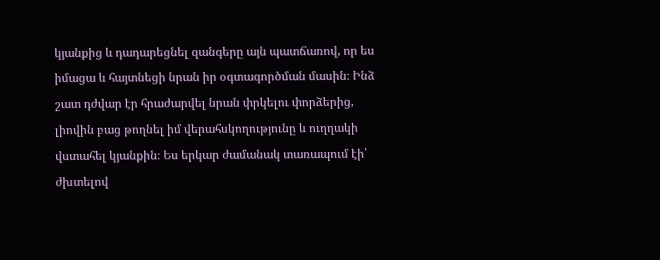կյանքից և դադարեցնել զանգերը այն պատճառով, որ ես իմացա և հայտնեցի նրան իր օգտագործման մասին։ Ինձ շատ դժվար էր հրաժարվել նրան փրկելու փորձերից, լիովին բաց թողնել իմ վերահսկողությունը և ուղղակի վստահել կյանքին։ Ես երկար ժամանակ տառապում էի՝ ժխտելով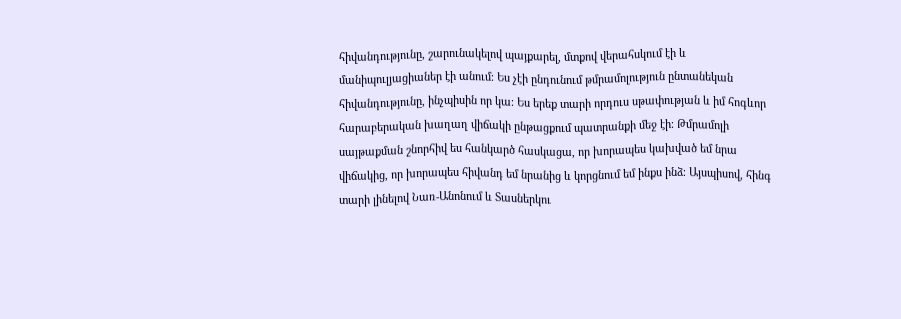հիվանդությունը, շարունակելով պայքարել, մտքով վերահսկում էի և մանիպուլյացիաներ էի անում։ Ես չէի ընդունում թմրամոլություն ընտանեկան հիվանդությունը, ինչպիսին որ կա։ Ես երեք տարի որդուս սթափության և իմ հոգևոր հարաբերական խաղաղ վիճակի ընթացքում պատրանքի մեջ էի։ Թմրամոլի սայթաքման շնորհիվ ես հանկարծ հասկացա, որ խորապես կախված եմ նրա վիճակից, որ խորապես հիվանդ եմ նրանից և կորցնում եմ ինքս ինձ։ Այսպիսով, հինգ տարի լինելով Նառ-Անոնում և Տասներկու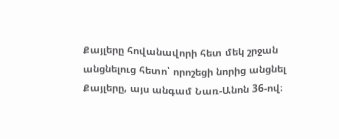Քայլերը հովանավորի հետ մեկ շրջան անցնելուց հետո՝ որոշեցի նորից անցնել Քայլերը, այս անգամ Նառ-Անոն 36-ով։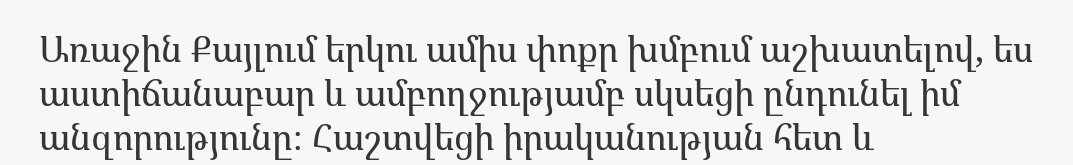Առաջին Քայլում երկու ամիս փոքր խմբում աշխատելով, ես աստիճանաբար և ամբողջությամբ սկսեցի ընդունել իմ անզորությունը։ Հաշտվեցի իրականության հետ և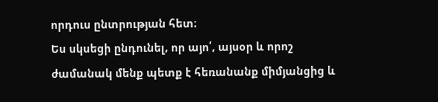որդուս ընտրության հետ։
Ես սկսեցի ընդունել, որ այո՛, այսօր և որոշ ժամանակ մենք պետք է հեռանանք միմյանցից և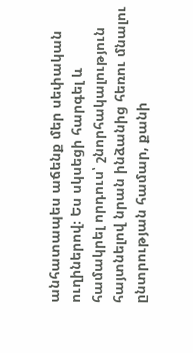անհատապես աճենք մեր սեփական ուղիներով։ Ես սկսեցի հարգել և համակրել որդուս՝ շնորհակալություն հայտնելով նրան ինձանից հեռու մնալու ընտրության համար, քանի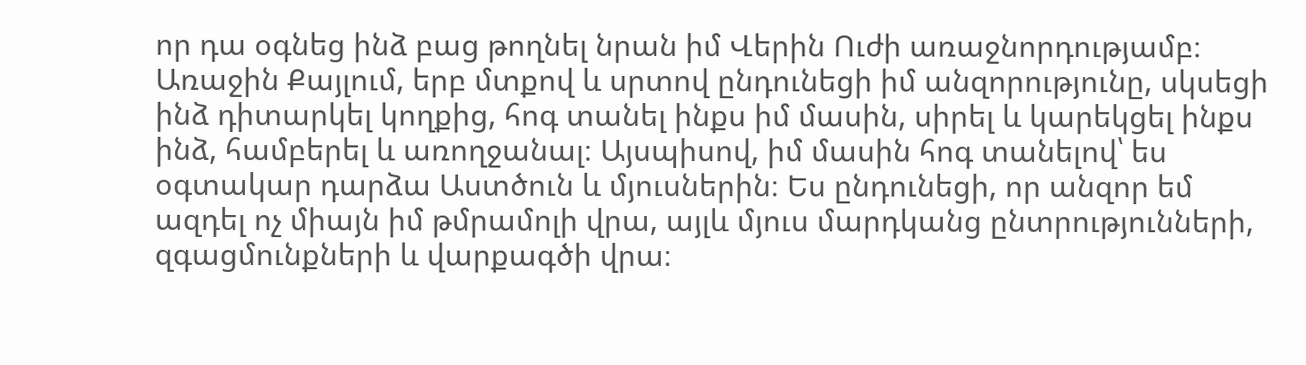որ դա օգնեց ինձ բաց թողնել նրան իմ Վերին Ուժի առաջնորդությամբ։
Առաջին Քայլում, երբ մտքով և սրտով ընդունեցի իմ անզորությունը, սկսեցի ինձ դիտարկել կողքից, հոգ տանել ինքս իմ մասին, սիրել և կարեկցել ինքս ինձ, համբերել և առողջանալ։ Այսպիսով, իմ մասին հոգ տանելով՝ ես օգտակար դարձա Աստծուն և մյուսներին։ Ես ընդունեցի, որ անզոր եմ ազդել ոչ միայն իմ թմրամոլի վրա, այլև մյուս մարդկանց ընտրությունների, զգացմունքների և վարքագծի վրա։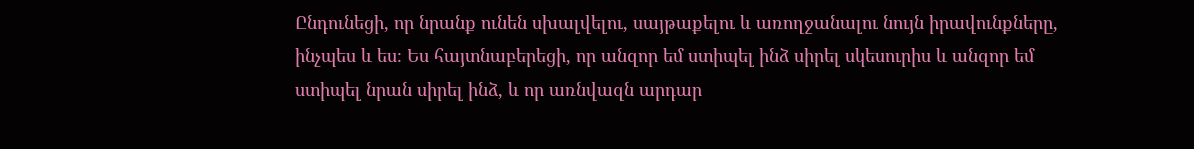Ընդունեցի, որ նրանք ունեն սխալվելու, սայթաքելու և առողջանալու նույն իրավունքները, ինչպես և ես։ Ես հայտնաբերեցի, որ անզոր եմ ստիպել ինձ սիրել սկեսուրիս և անզոր եմ ստիպել նրան սիրել ինձ, և որ առնվազն արդար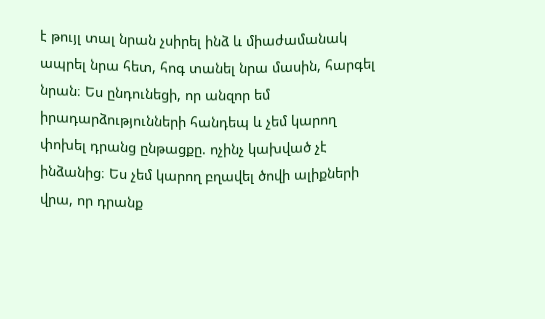է թույլ տալ նրան չսիրել ինձ և միաժամանակ ապրել նրա հետ, հոգ տանել նրա մասին, հարգել նրան։ Ես ընդունեցի, որ անզոր եմ իրադարձությունների հանդեպ և չեմ կարող փոխել դրանց ընթացքը. ոչինչ կախված չէ ինձանից։ Ես չեմ կարող բղավել ծովի ալիքների վրա, որ դրանք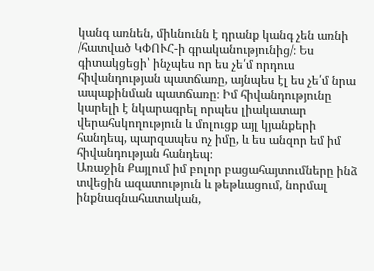կանգ առնեն, միևնունն է դրանք կանգ չեն առնի /հատված ԿՓՈՒՀ-ի գրականությունից/։ Ես գիտակցեցի՝ ինչպես որ ես չե՛մ որդուս հիվանդության պատճառը, այնպես էլ ես չե՛մ նրա ապաքինման պատճառը։ Իմ հիվանդությունը կարելի է նկարագրել որպես լիակատար վերահսկողություն և մոլուցք այլ կյանքերի հանդեպ, պարզապես ոչ իմը, և ես անզոր եմ իմ հիվանդության հանդեպ։
Առաջին Քայլում իմ բոլոր բացահայտումները ինձ տվեցին ազատություն և թեթևացում, նորմալ ինքնագնահատական,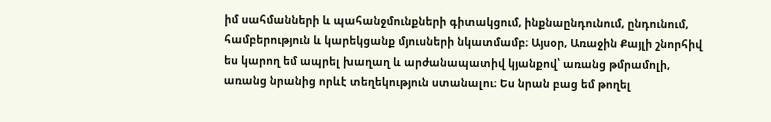իմ սահմանների և պահանջմունքների գիտակցում, ինքնաընդունում, ընդունում, համբերություն և կարեկցանք մյուսների նկատմամբ։ Այսօր, Առաջին Քայլի շնորհիվ ես կարող եմ ապրել խաղաղ և արժանապատիվ կյանքով՝ առանց թմրամոլի, առանց նրանից որևէ տեղեկություն ստանալու։ Ես նրան բաց եմ թողել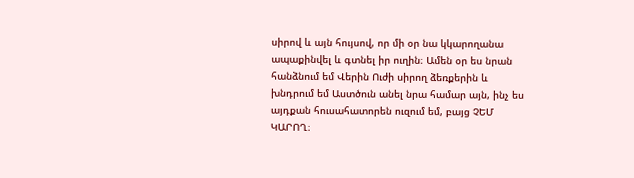սիրով և այն հույսով, որ մի օր նա կկարողանա ապաքինվել և գտնել իր ուղին։ Ամեն օր ես նրան հանձնում եմ Վերին Ուժի սիրող ձեռքերին և խնդրում եմ Աստծուն անել նրա համար այն, ինչ ես այդքան հուսահատորեն ուզում եմ, բայց ՉԵՄ ԿԱՐՈՂ։